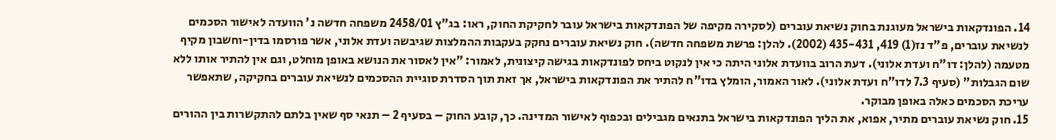14. הפונדקאות בישראל מעוגנת בחוק נשיאת עוברים (לסקירה מקיפה של הפונדקאות בישראל עובר לחקיקת החוק, ראו: בג"ץ 2458/01 משפחה חדשה נ' הוועדה לאישור הסכמים לנשיאת עוברים, פ"ד נז(1) 419, 435-431 (2002). להלן: פרשת משפחה חדשה). חוק נשיאת עוברים נחקק בעקבות ההמלצות שגיבשה ועדת אלוני, אשר פורסמו בדין-וחשבון מקיף מטעמה (להלן: דו"ח ועדת אלוני). דעת הרוב בוועדת אלוני היתה כי אין לנקוט ביחס לפונדקאות בגישה קיצונית, לאמור: "אין לאסור את הנושא באופן מוחלט, וגם אין להתיר אותו ללא שום הגבלות" (סעיף 7.3 לדו"ח ועדת אלוני). לאור האמור, הומלץ בדו"ח להתיר את הפונדקאות בישראל, אך זאת תוך הסדרת סוגיית ההסכמים לנשיאת עוברים בחקיקה, שתאפשר עריכת הסכמים כאלה באופן מבוקר.
15. חוק נשיאת עוברים מתיר, אפוא, את הליך הפונדקאות בישראל בתנאים מגבילים ובכפוף לאישור המדינה. כך, קובע החוק – בסעיף 2 – תנאי סף שאין בלתם להתקשרות בין ההורים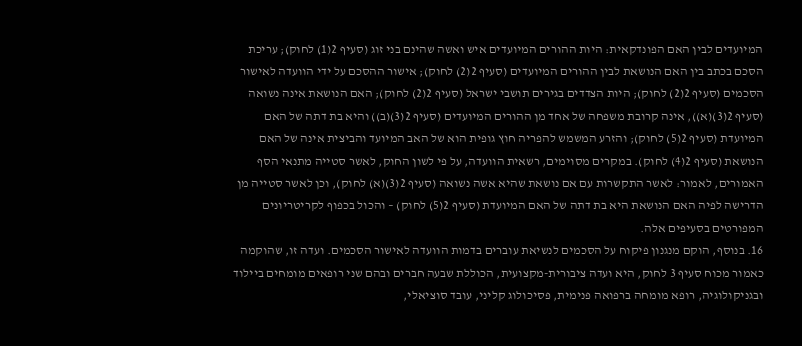המיועדים לבין האם הפונדקאית: היות ההורים המיועדים איש ואשה שהינם בני זוג (סעיף 2(1) לחוק); עריכת הסכם בכתב בין האם הנושאת לבין ההורים המיועדים (סעיף 2(2) לחוק); אישור ההסכם על ידי הוועדה לאישור הסכמים (סעיף 2(2) לחוק); היות הצדדים בגירים תושבי ישראל (סעיף 2(2) לחוק); האם הנושאת אינה נשואה (סעיף 2(3)(א)), אינה קרובת משפחה של אחד מן ההורים המיועדים (סעיף 2(3)(ב)) והיא בת דתה של האם המיועדת (סעיף 2(5) לחוק); והזרע המשמש להפריה חוץ גופית הוא של האב המיועד והביצית אינה של האם הנושאת (סעיף 2(4) לחוק). במקרים מסוימים, רשאית הוועדה, על פי לשון החוק, לאשר סטייה מתנאי הסף האמורים, לאמור: לאשר התקשרות עם אם נושאת שהיא אשה נשואה (סעיף 2(3)(א) לחוק), וכן לאשר סטייה מן הדרישה לפיה האם הנושאת היא בת דתה של האם המיועדת (סעיף 2(5) לחוק) – והכול בכפוף לקריטריונים המפורטים בסעיפים אלה.
16. בנוסף, הוקם מנגנון פיקוח על הסכמים לנשיאת עוברים בדמות הוועדה לאישור הסכמים. ועדה זו, שהוקמה כאמור מכוח סעיף 3 לחוק, היא ועדה ציבורית-מקצועית, הכוללת שבעה חברים ובהם שני רופאים מומחים ביילוד ובגניקולוגיה, רופא מומחה ברפואה פנימית, פסיכולוג קליני, עובד סוציאלי,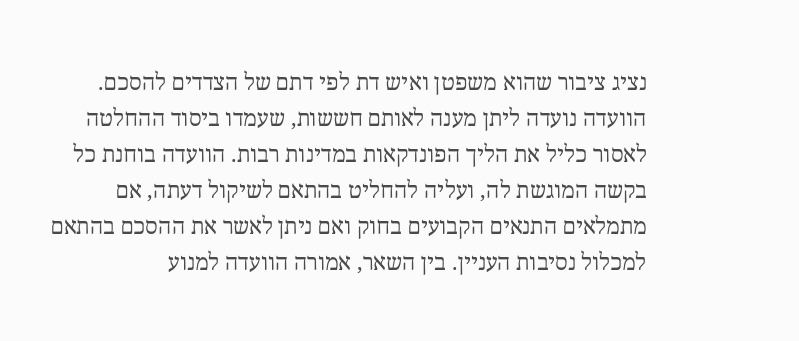נציג ציבור שהוא משפטן ואיש דת לפי דתם של הצדדים להסכם. הוועדה נועדה ליתן מענה לאותם חששות, שעמדו ביסוד ההחלטה לאסור כליל את הליך הפונדקאות במדינות רבות. הוועדה בוחנת כל בקשה המוגשת לה, ועליה להחליט בהתאם לשיקול דעתה, אם מתמלאים התנאים הקבועים בחוק ואם ניתן לאשר את ההסכם בהתאם למכלול נסיבות העניין. בין השאר, אמורה הוועדה למנוע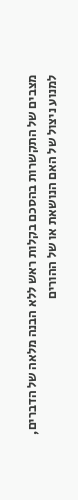מצבים של התקשרות בהסכם בקלות ראש ללא הבנה מלאה של הדברים, למנוע ניצול של האם הנושאת או של ההורים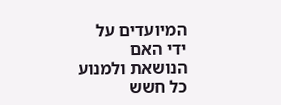המיועדים על ידי האם הנושאת ולמנוע כל חשש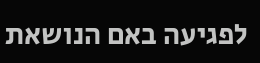לפגיעה באם הנושאת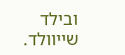ובילד שייוולד.